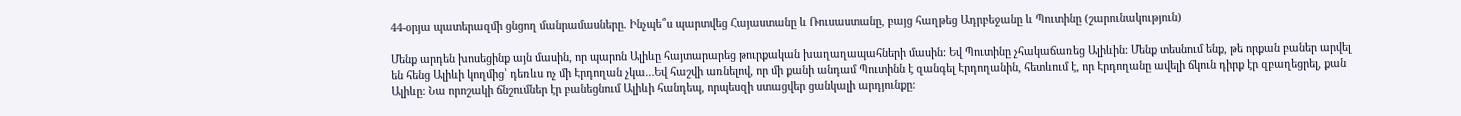44-օրյա պատերազմի ցնցող մանրամասները. Ինչպե՞ս պարտվեց Հայաստանը և Ռուսաստանը, բայց հաղթեց Ադրբեջանը և Պուտինը (շարունակություն)

Մենք արդեն խոսեցինք այն մասին, որ պարոն Ալիևը հայտարարեց թուրքական խաղաղապահների մասին: Եվ Պուտինը չհակաճառեց Ալիևին: Մենք տեսնում ենք, թե որքան բաներ արվել են հենց Ալիևի կողմից՝ դեռևս ոչ մի Էրդողան չկա…Եվ հաշվի առնելով, որ մի քանի անդամ Պուտինն է զանգել Էրդողանին, հետևում է, որ Էրդողանը ավելի ճկուն դիրք էր զբաղեցրել, քան Ալիևը: Նա որոշակի ճնշումներ էր բանեցնում Ալիևի հանդեպ, որպեսզի ստացվեր ցանկալի արդյունքը: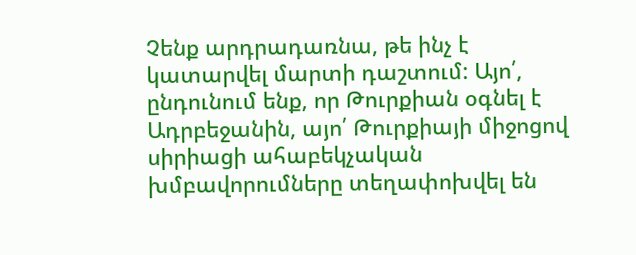Չենք արդրադառնա, թե ինչ է կատարվել մարտի դաշտում: Այո՛, ընդունում ենք, որ Թուրքիան օգնել է Ադրբեջանին, այո՛ Թուրքիայի միջոցով սիրիացի ահաբեկչական խմբավորումները տեղափոխվել են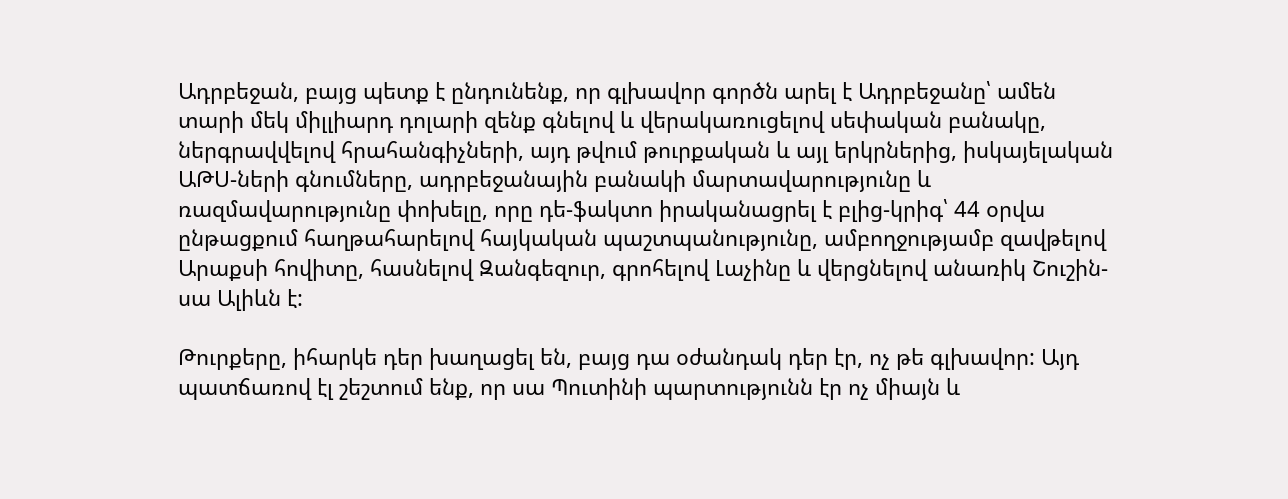Ադրբեջան, բայց պետք է ընդունենք, որ գլխավոր գործն արել է Ադրբեջանը՝ ամեն տարի մեկ միլլիարդ դոլարի զենք գնելով և վերակառուցելով սեփական բանակը, ներգրավվելով հրահանգիչների, այդ թվում թուրքական և այլ երկրներից, իսկայելական ԱԹՍ-ների գնումները, ադրբեջանային բանակի մարտավարությունը և ռազմավարությունը փոխելը, որը դե-ֆակտո իրականացրել է բլից-կրիգ՝ 44 օրվա ընթացքում հաղթահարելով հայկական պաշտպանությունը, ամբողջությամբ զավթելով Արաքսի հովիտը, հասնելով Զանգեզուր, գրոհելով Լաչինը և վերցնելով անառիկ Շուշին- սա Ալիևն է:

Թուրքերը, իհարկե դեր խաղացել են, բայց դա օժանդակ դեր էր, ոչ թե գլխավոր: Այդ պատճառով էլ շեշտում ենք, որ սա Պուտինի պարտությունն էր ոչ միայն և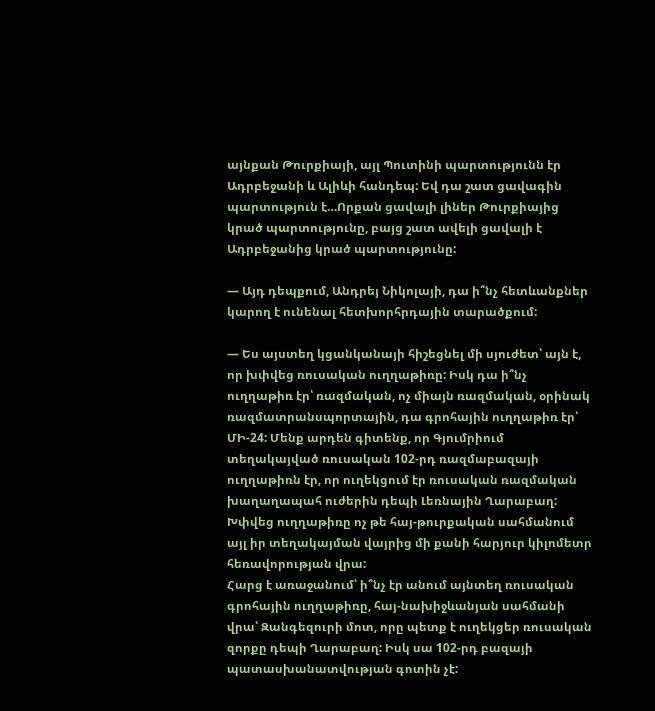այնքան Թուրքիայի, այլ Պուտինի պարտությունն էր Ադրբեջանի և Ալիևի հանդեպ: Եվ դա շատ ցավագին պարտություն է…Որքան ցավալի լիներ Թուրքիայից կրած պարտությունը, բայց շատ ավելի ցավալի է Ադրբեջանից կրած պարտությունը:

— Այդ դեպքում, Անդրեյ Նիկոլայի, դա ի՞նչ հետևանքներ կարող է ունենալ հետխորհրդային տարածքում:

— Ես այստեղ կցանկանայի հիշեցնել մի սյուժետ՝ այն է, որ խփվեց ռուսական ուղղաթիռը: Իսկ դա ի՞նչ ուղղաթիռ էր՝ ռազմական, ոչ միայն ռազմական, օրինակ ռազմատրանսպորտային, դա գրոհային ուղղաթիռ էր՝ ՄԻ-24: Մենք արդեն գիտենք, որ Գյումրիում տեղակայված ռուսական 102-րդ ռազմաբազայի ուղղաթիռն էր, որ ուղեկցում էր ռուսական ռազմական խաղաղապահ ուժերին դեպի Լեռնային Ղարաբաղ: Խփվեց ուղղաթիռը ոչ թե հայ-թուրքական սահմանում այլ իր տեղակայման վայրից մի քանի հարյուր կիլոմետր հեռավորության վրա:
Հարց է առաջանում՝ ի՞նչ էր անում այնտեղ ռուսական գրոհային ուղղաթիռը, հայ-նախիջևանյան սահմանի վրա՝ Զանգեզուրի մոտ, որը պետք է ուղեկցեր ռուսական զորքը դեպի Ղարաբաղ: Իսկ սա 102-րդ բազայի պատասխանատվության գոտին չէ: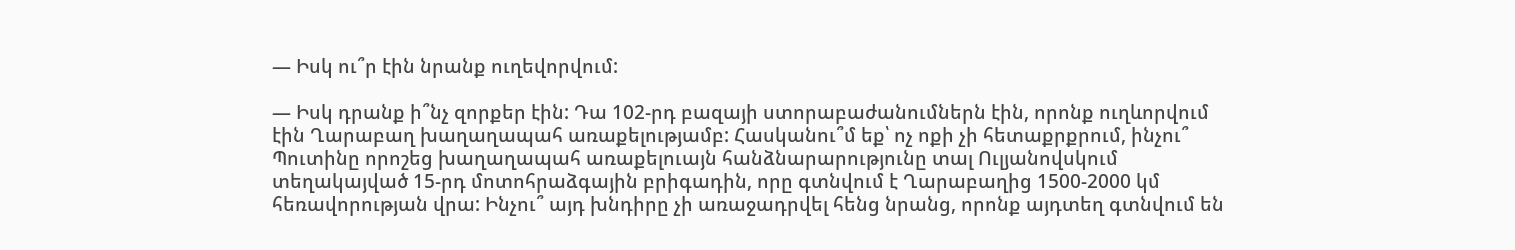— Իսկ ու՞ր էին նրանք ուղեվորվում:

— Իսկ դրանք ի՞նչ զորքեր էին: Դա 102-րդ բազայի ստորաբաժանումներն էին, որոնք ուղևորվում էին Ղարաբաղ խաղաղապահ առաքելությամբ: Հասկանու՞մ եք՝ ոչ ոքի չի հետաքրքրում, ինչու՞ Պուտինը որոշեց խաղաղապահ առաքելուայն հանձնարարությունը տալ Ուլյանովսկում տեղակայված 15-րդ մոտոհրաձգային բրիգադին, որը գտնվում է Ղարաբաղից 1500-2000 կմ հեռավորության վրա: Ինչու՞ այդ խնդիրը չի առաջադրվել հենց նրանց, որոնք այդտեղ գտնվում են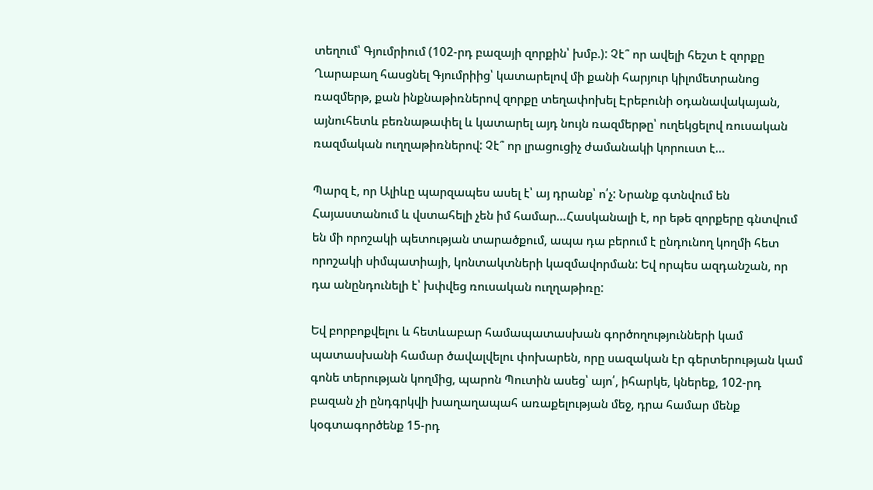տեղում՝ Գյումրիում (102-րդ բազայի զորքին՝ խմբ.): Չէ՞ որ ավելի հեշտ է զորքը Ղարաբաղ հասցնել Գյումրիից՝ կատարելով մի քանի հարյուր կիլոմետրանոց ռազմերթ, քան ինքնաթիռներով զորքը տեղափոխել Էրեբունի օդանավակայան, այնուհետև բեռնաթափել և կատարել այդ նույն ռազմերթը՝ ուղեկցելով ռուսական ռազմական ուղղաթիռներով: Չէ՞ որ լրացուցիչ ժամանակի կորուստ է…

Պարզ է, որ Ալիևը պարզապես ասել է՝ այ դրանք՝ ո՛չ: Նրանք գտնվում են Հայաստանում և վստահելի չեն իմ համար…Հասկանալի է, որ եթե զորքերը գնտվում են մի որոշակի պետության տարածքում, ապա դա բերում է ընդունող կողմի հետ որոշակի սիմպատիայի, կոնտակտների կազմավորման: Եվ որպես ազդանշան, որ դա անընդունելի է՝ խփվեց ռուսական ուղղաթիռը:

Եվ բորբոքվելու և հետևաբար համապատասխան գործողությունների կամ պատասխանի համար ծավալվելու փոխարեն, որը սազական էր գերտերության կամ գոնե տերության կողմից, պարոն Պուտին ասեց՝ այո՛, իհարկե, կներեք, 102-րդ բազան չի ընդգրկվի խաղաղապահ առաքելության մեջ, դրա համար մենք կօգտագործենք 15-րդ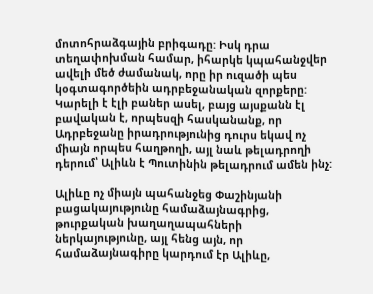մոտոհրաձգային բրիգադը: Իսկ դրա տեղափոխման համար, իհարկե կպահանջվեր ավելի մեծ ժամանակ, որը իր ուզածի պես կօգտագործեին ադրբեջանական զորքերը: Կարելի է էլի բաներ ասել, բայց այսքանն էլ բավական է, որպեսզի հասկանանք, որ Ադրբեջանը իրադրությունից դուրս եկավ ոչ միայն որպես հաղթողի, այլ նաև թելադրողի դերում՝ Ալիևն է Պուտինին թելադրում ամեն ինչ:

Ալիևը ոչ միայն պահանջեց Փաշինյանի բացակայությունը համաձայնագրից, թուրքական խաղաղապահների ներկայությունը, այլ հենց այն, որ համաձայնագիրը կարդում էր Ալիևը,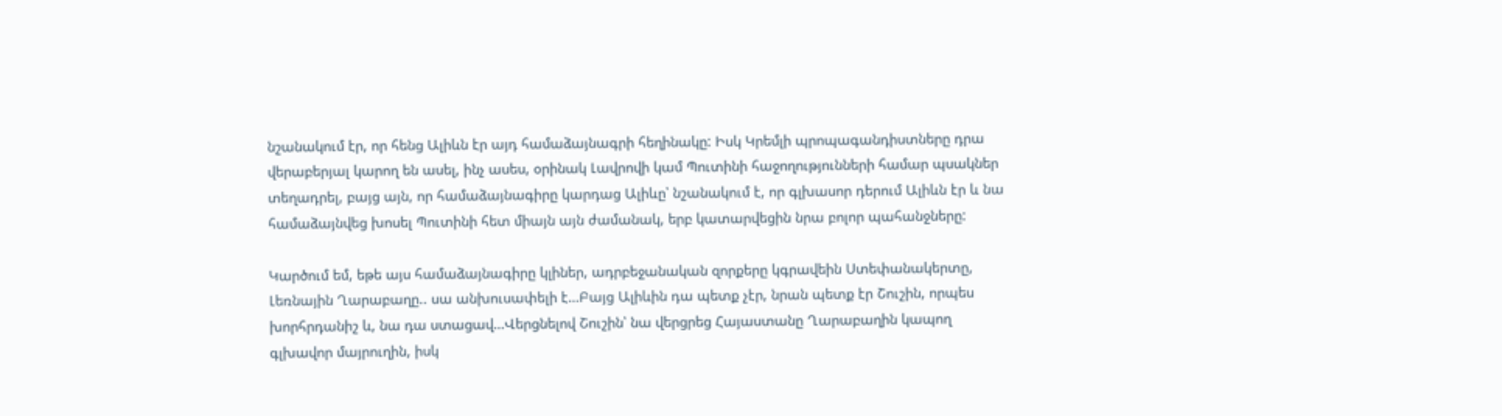նշանակում էր, որ հենց Ալիևն էր այդ համաձայնագրի հեղինակը: Իսկ Կրեմլի պրոպագանդիստները դրա վերաբերյալ կարող են ասել, ինչ ասես, օրինակ Լավրովի կամ Պուտինի հաջողությունների համար պսակներ տեղադրել, բայց այն, որ համաձայնագիրը կարդաց Ալիևը՝ նշանակում է, որ գլխասոր դերում Ալիևն էր և նա համաձայնվեց խոսել Պուտինի հետ միայն այն ժամանակ, երբ կատարվեցին նրա բոլոր պահանջները:

Կարծում եմ, եթե այս համաձայնագիրը կլիներ, ադրբեջանական զորքերը կգրավեին Ստեփանակերտը, Լեռնային Ղարաբաղը.. սա անխուսափելի է…Բայց Ալիևին դա պետք չէր, նրան պետք էր Շուշին, որպես խորհրդանիշ և, նա դա ստացավ…Վերցնելով Շուշին՝ նա վերցրեց Հայաստանը Ղարաբաղին կապող գլխավոր մայրուղին, իսկ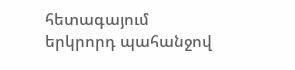հետագայում երկրորդ պահանջով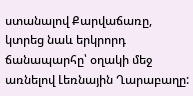ստանալով Քարվաճառը, կտրեց նաև երկրորդ ճանապարհը՝ օղակի մեջ առնելով Լեռնային Ղարաբաղը: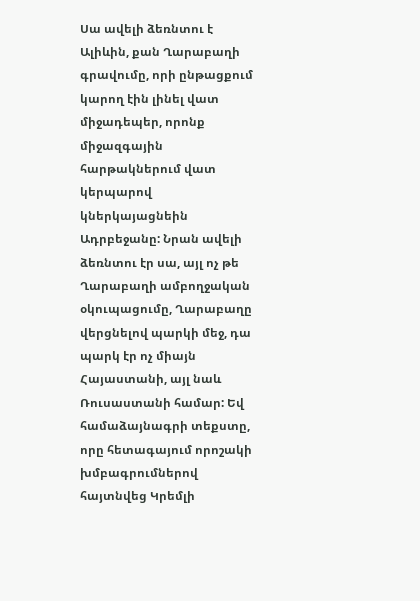Սա ավելի ձեռնտու է Ալիևին, քան Ղարաբաղի գրավումը, որի ընթացքում կարող էին լինել վատ միջադեպեր, որոնք միջազգային հարթակներում վատ կերպարով կներկայացնեին Ադրբեջանը: Նրան ավելի ձեռնտու էր սա, այլ ոչ թե Ղարաբաղի ամբողջական օկուպացումը, Ղարաբաղը վերցնելով պարկի մեջ, դա պարկ էր ոչ միայն Հայաստանի, այլ նաև Ռուսաստանի համար: Եվ համաձայնագրի տեքստը, որը հետագայում որոշակի խմբագրումներով հայտնվեց Կրեմլի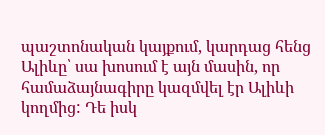պաշտոնական կայքում, կարդաց հենց Ալիևը՝ սա խոսում է այն մասին, որ համաձայնագիրը կազմվել էր Ալիևի կողմից: Դե իսկ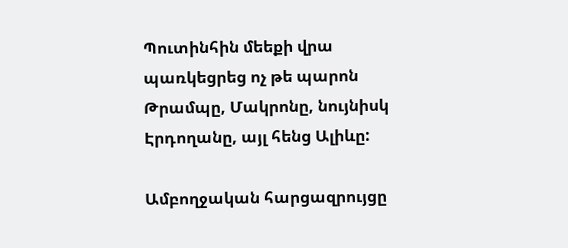Պուտինհին մեեքի վրա պառկեցրեց ոչ թե պարոն Թրամպը, Մակրոնը, նույնիսկ Էրդողանը, այլ հենց Ալիևը:

Ամբողջական հարցազրույցը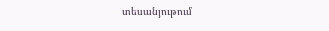տեսանյութում